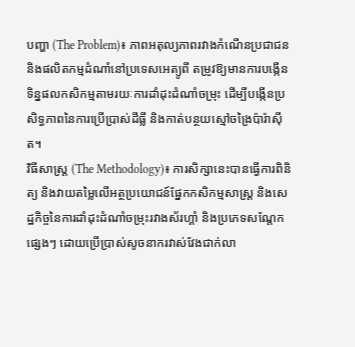បញ្ហា (The Problem)៖ ភាពអតុល្យភាពរវាងកំណើនប្រជាជន និងផលិតកម្មដំណាំនៅប្រទេសអេត្យូពី តម្រូវឱ្យមានការបង្កើនទិន្នផលកសិកម្មតាមរយៈការដាំដុះដំណាំចម្រុះ ដើម្បីបង្កើនប្រសិទ្ធភាពនៃការប្រើប្រាស់ដីធ្លី និងកាត់បន្ថយស្មៅចង្រៃប៉ារ៉ាស៊ីត។
វិធីសាស្ត្រ (The Methodology)៖ ការសិក្សានេះបានធ្វើការពិនិត្យ និងវាយតម្លៃលើអត្ថប្រយោជន៍ផ្នែកកសិកម្មសាស្ត្រ និងសេដ្ឋកិច្ចនៃការដាំដុះដំណាំចម្រុះរវាងស័រហ្គាំ និងប្រភេទសណ្តែកផ្សេងៗ ដោយប្រើប្រាស់សូចនាករវាស់វែងជាក់លា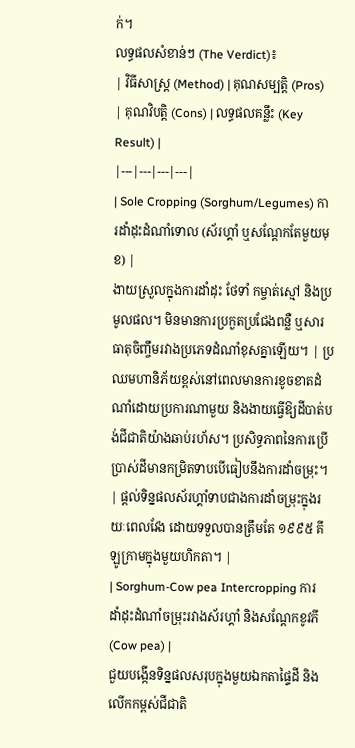ក់។
លទ្ធផលសំខាន់ៗ (The Verdict)៖
| វិធីសាស្ត្រ (Method) | គុណសម្បត្តិ (Pros) | គុណវិបត្តិ (Cons) | លទ្ធផលគន្លឹះ (Key Result) |
|---|---|---|---|
| Sole Cropping (Sorghum/Legumes) ការដាំដុះដំណាំទោល (ស័រហ្គាំ ឬសណ្តែកតែមួយមុខ) |
ងាយស្រួលក្នុងការដាំដុះ ថែទាំ កម្ចាត់ស្មៅ និងប្រមូលផល។ មិនមានការប្រកួតប្រជែងពន្លឺ ឬសារធាតុចិញ្ចឹមរវាងប្រភេទដំណាំខុសគ្នាឡើយ។ | ប្រឈមហានិភ័យខ្ពស់នៅពេលមានការខូចខាតដំណាំដោយប្រការណាមួយ និងងាយធ្វើឱ្យដីបាត់បង់ជីជាតិយ៉ាងឆាប់រហ័ស។ ប្រសិទ្ធភាពនៃការប្រើប្រាស់ដីមានកម្រិតទាបបើធៀបនឹងការដាំចម្រុះ។ | ផ្តល់ទិន្នផលស័រហ្គាំទាបជាងការដាំចម្រុះក្នុងរយៈពេលវែង ដោយទទួលបានត្រឹមតែ ១៩៩៥ គីឡូក្រាមក្នុងមួយហិកតា។ |
| Sorghum-Cow pea Intercropping ការដាំដុះដំណាំចម្រុះរវាងស័រហ្គាំ និងសណ្តែកខូវភី (Cow pea) |
ជួយបង្កើនទិន្នផលសរុបក្នុងមួយឯកតាផ្ទៃដី និងលើកកម្ពស់ជីជាតិ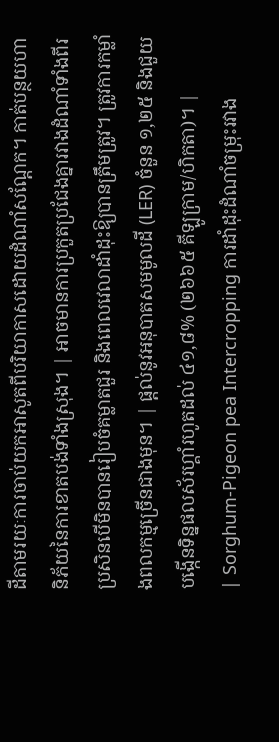ដីតាមរយៈការចាប់យកអាសូតពីបរិយាកាសដោយដំណាំសណ្តែក។ កាត់បន្ថយហានិភ័យនៃការខាតបង់ទាំងស្រុង។ | អាចមានការប្រកួតប្រជែងគ្នារវាងដំណាំទាំងពីរប្រសិនបើមិនបានរៀបចំគម្លាតជួរ និងពេលវេលាដាំដុះឱ្យបានត្រឹមត្រូវ។ ត្រូវការកម្លាំងពលកម្មច្រើនជាងមុន។ | ផ្តល់នូវអនុបាតសមមូលដី (LER) ចំនួន ១,២៥ និងជួយបង្កើនទិន្នផលស័រហ្គាំរហូតដល់ ៤១,៨% (២៦៦៥ គីឡូក្រាម/ហិកតា)។ |
| Sorghum-Pigeon pea Intercropping ការដាំដុះដំណាំចម្រុះរវាង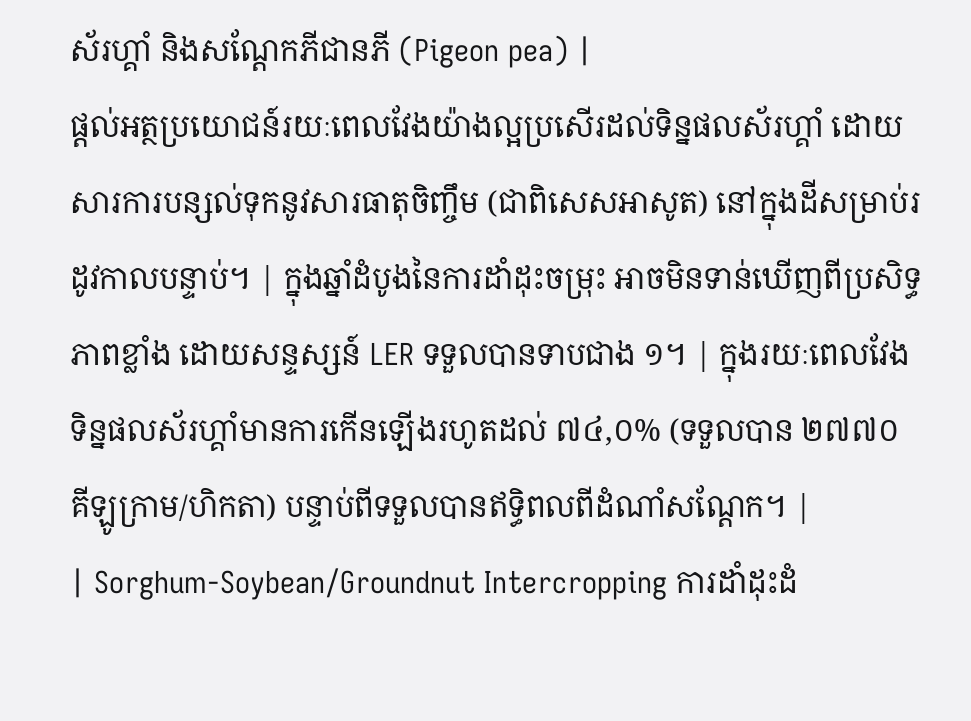ស័រហ្គាំ និងសណ្តែកភីជានភី (Pigeon pea) |
ផ្តល់អត្ថប្រយោជន៍រយៈពេលវែងយ៉ាងល្អប្រសើរដល់ទិន្នផលស័រហ្គាំ ដោយសារការបន្សល់ទុកនូវសារធាតុចិញ្ចឹម (ជាពិសេសអាសូត) នៅក្នុងដីសម្រាប់រដូវកាលបន្ទាប់។ | ក្នុងឆ្នាំដំបូងនៃការដាំដុះចម្រុះ អាចមិនទាន់ឃើញពីប្រសិទ្ធភាពខ្លាំង ដោយសន្ទស្សន៍ LER ទទួលបានទាបជាង ១។ | ក្នុងរយៈពេលវែង ទិន្នផលស័រហ្គាំមានការកើនឡើងរហូតដល់ ៧៤,០% (ទទួលបាន ២៧៧០ គីឡូក្រាម/ហិកតា) បន្ទាប់ពីទទួលបានឥទ្ធិពលពីដំណាំសណ្តែក។ |
| Sorghum-Soybean/Groundnut Intercropping ការដាំដុះដំ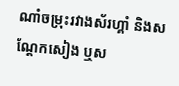ណាំចម្រុះរវាងស័រហ្គាំ និងសណ្តែកសៀង ឬស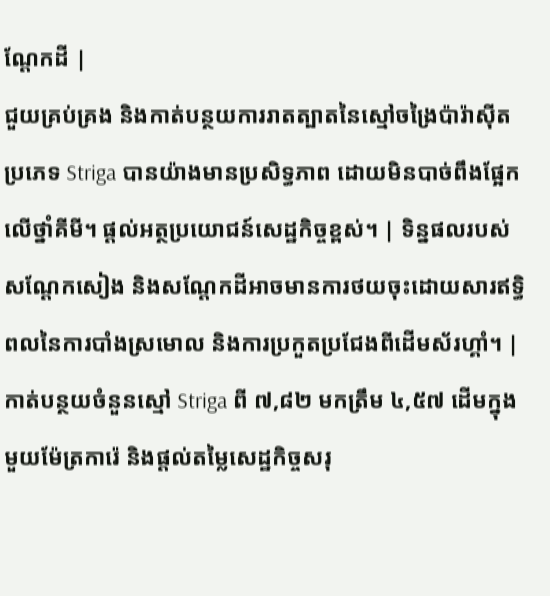ណ្តែកដី |
ជួយគ្រប់គ្រង និងកាត់បន្ថយការរាតត្បាតនៃស្មៅចង្រៃប៉ារ៉ាស៊ីតប្រភេទ Striga បានយ៉ាងមានប្រសិទ្ធភាព ដោយមិនបាច់ពឹងផ្អែកលើថ្នាំគីមី។ ផ្តល់អត្ថប្រយោជន៍សេដ្ឋកិច្ចខ្ពស់។ | ទិន្នផលរបស់សណ្តែកសៀង និងសណ្តែកដីអាចមានការថយចុះដោយសារឥទ្ធិពលនៃការបាំងស្រមោល និងការប្រកួតប្រជែងពីដើមស័រហ្គាំ។ | កាត់បន្ថយចំនួនស្មៅ Striga ពី ៧,៨២ មកត្រឹម ៤,៥៧ ដើមក្នុងមួយម៉ែត្រការ៉េ និងផ្តល់តម្លៃសេដ្ឋកិច្ចសរុ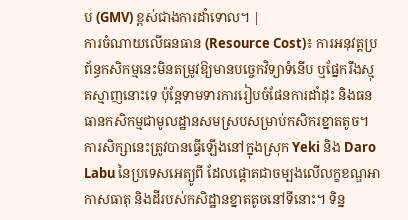ប (GMV) ខ្ពស់ជាងការដាំទោល។ |
ការចំណាយលើធនធាន (Resource Cost)៖ ការអនុវត្តប្រព័ន្ធកសិកម្មនេះមិនតម្រូវឱ្យមានបច្ចេកវិទ្យាទំនើប ឬផ្នែករឹងស្មុគស្មាញនោះទេ ប៉ុន្តែទាមទារការរៀបចំផែនការដាំដុះ និងធនធានកសិកម្មជាមូលដ្ឋានសមស្របសម្រាប់កសិករខ្នាតតូច។
ការសិក្សានេះត្រូវបានធ្វើឡើងនៅក្នុងស្រុក Yeki និង Daro Labu នៃប្រទេសអេត្យូពី ដែលផ្តោតជាចម្បងលើលក្ខខណ្ឌអាកាសធាតុ និងដីរបស់កសិដ្ឋានខ្នាតតូចនៅទីនោះ។ ទិន្ន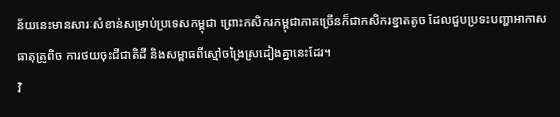ន័យនេះមានសារៈសំខាន់សម្រាប់ប្រទេសកម្ពុជា ព្រោះកសិករកម្ពុជាភាគច្រើនក៏ជាកសិករខ្នាតតូច ដែលជួបប្រទះបញ្ហាអាកាសធាតុត្រូពិច ការថយចុះជីជាតិដី និងសម្ពាធពីស្មៅចង្រៃស្រដៀងគ្នានេះដែរ។
វិ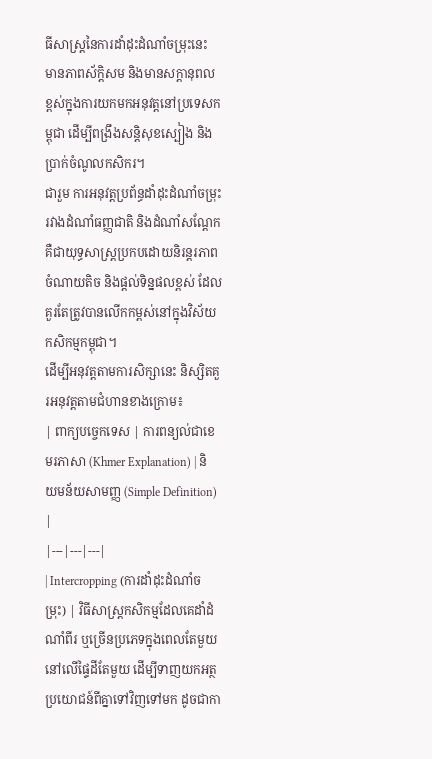ធីសាស្ត្រនៃការដាំដុះដំណាំចម្រុះនេះ មានភាពស័ក្តិសម និងមានសក្តានុពលខ្ពស់ក្នុងការយកមកអនុវត្តនៅប្រទេសកម្ពុជា ដើម្បីពង្រឹងសន្តិសុខស្បៀង និងប្រាក់ចំណូលកសិករ។
ជារួម ការអនុវត្តប្រព័ន្ធដាំដុះដំណាំចម្រុះរវាងដំណាំធញ្ញជាតិ និងដំណាំសណ្តែក គឺជាយុទ្ធសាស្ត្រប្រកបដោយនិរន្តរភាព ចំណាយតិច និងផ្តល់ទិន្នផលខ្ពស់ ដែលគួរតែត្រូវបានលើកកម្ពស់នៅក្នុងវិស័យកសិកម្មកម្ពុជា។
ដើម្បីអនុវត្តតាមការសិក្សានេះ និស្សិតគួរអនុវត្តតាមជំហានខាងក្រោម៖
| ពាក្យបច្ចេកទេស | ការពន្យល់ជាខេមរភាសា (Khmer Explanation) | និយមន័យសាមញ្ញ (Simple Definition) |
|---|---|---|
| Intercropping (ការដាំដុះដំណាំចម្រុះ) | វិធីសាស្ត្រកសិកម្មដែលគេដាំដំណាំពីរ ឬច្រើនប្រភេទក្នុងពេលតែមួយនៅលើផ្ទៃដីតែមួយ ដើម្បីទាញយកអត្ថប្រយោជន៍ពីគ្នាទៅវិញទៅមក ដូចជាកា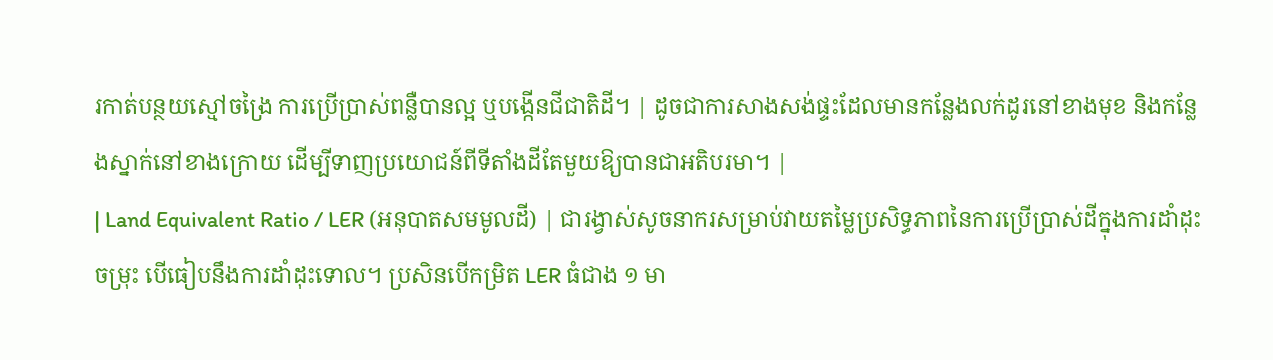រកាត់បន្ថយស្មៅចង្រៃ ការប្រើប្រាស់ពន្លឺបានល្អ ឬបង្កើនជីជាតិដី។ | ដូចជាការសាងសង់ផ្ទះដែលមានកន្លែងលក់ដូរនៅខាងមុខ និងកន្លែងស្នាក់នៅខាងក្រោយ ដើម្បីទាញប្រយោជន៍ពីទីតាំងដីតែមួយឱ្យបានជាអតិបរមា។ |
| Land Equivalent Ratio / LER (អនុបាតសមមូលដី) | ជារង្វាស់សូចនាករសម្រាប់វាយតម្លៃប្រសិទ្ធភាពនៃការប្រើប្រាស់ដីក្នុងការដាំដុះចម្រុះ បើធៀបនឹងការដាំដុះទោល។ ប្រសិនបើកម្រិត LER ធំជាង ១ មា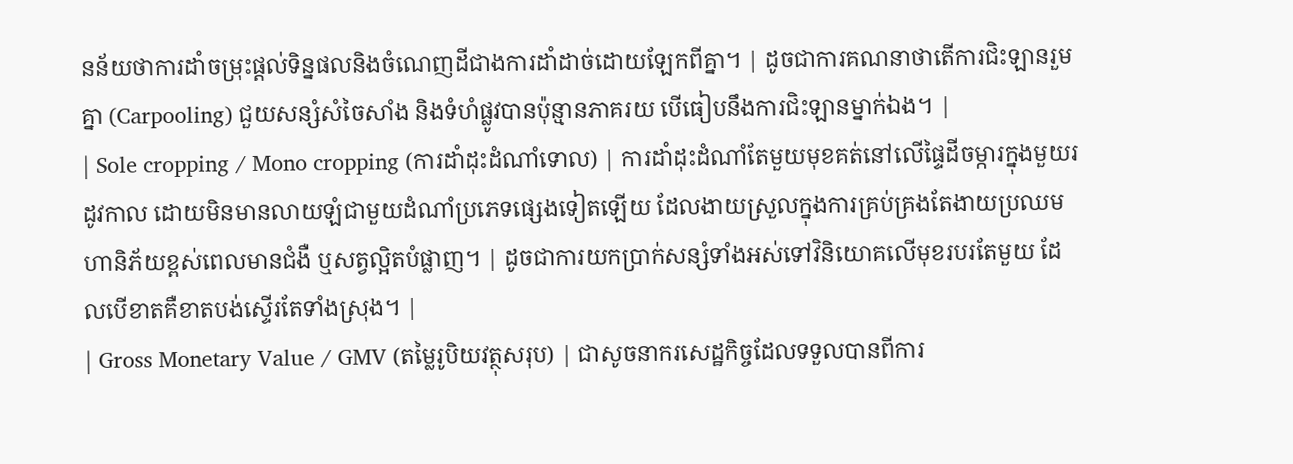នន័យថាការដាំចម្រុះផ្តល់ទិន្នផលនិងចំណេញដីជាងការដាំដាច់ដោយឡែកពីគ្នា។ | ដូចជាការគណនាថាតើការជិះឡានរួមគ្នា (Carpooling) ជួយសន្សំសំចៃសាំង និងទំហំផ្លូវបានប៉ុន្មានភាគរយ បើធៀបនឹងការជិះឡានម្នាក់ឯង។ |
| Sole cropping / Mono cropping (ការដាំដុះដំណាំទោល) | ការដាំដុះដំណាំតែមួយមុខគត់នៅលើផ្ទៃដីចម្ការក្នុងមួយរដូវកាល ដោយមិនមានលាយឡំជាមួយដំណាំប្រភេទផ្សេងទៀតឡើយ ដែលងាយស្រួលក្នុងការគ្រប់គ្រងតែងាយប្រឈមហានិភ័យខ្ពស់ពេលមានជំងឺ ឬសត្វល្អិតបំផ្លាញ។ | ដូចជាការយកប្រាក់សន្សំទាំងអស់ទៅវិនិយោគលើមុខរបរតែមួយ ដែលបើខាតគឺខាតបង់ស្ទើរតែទាំងស្រុង។ |
| Gross Monetary Value / GMV (តម្លៃរូបិយវត្ថុសរុប) | ជាសូចនាករសេដ្ឋកិច្ចដែលទទួលបានពីការ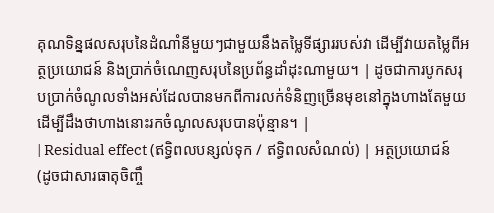គុណទិន្នផលសរុបនៃដំណាំនីមួយៗជាមួយនឹងតម្លៃទីផ្សាររបស់វា ដើម្បីវាយតម្លៃពីអត្ថប្រយោជន៍ និងប្រាក់ចំណេញសរុបនៃប្រព័ន្ធដាំដុះណាមួយ។ | ដូចជាការបូកសរុបប្រាក់ចំណូលទាំងអស់ដែលបានមកពីការលក់ទំនិញច្រើនមុខនៅក្នុងហាងតែមួយ ដើម្បីដឹងថាហាងនោះរកចំណូលសរុបបានប៉ុន្មាន។ |
| Residual effect (ឥទ្ធិពលបន្សល់ទុក / ឥទ្ធិពលសំណល់) | អត្ថប្រយោជន៍ (ដូចជាសារធាតុចិញ្ចឹ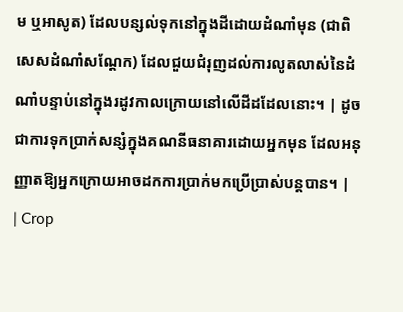ម ឬអាសូត) ដែលបន្សល់ទុកនៅក្នុងដីដោយដំណាំមុន (ជាពិសេសដំណាំសណ្តែក) ដែលជួយជំរុញដល់ការលូតលាស់នៃដំណាំបន្ទាប់នៅក្នុងរដូវកាលក្រោយនៅលើដីដដែលនោះ។ | ដូចជាការទុកប្រាក់សន្សំក្នុងគណនីធនាគារដោយអ្នកមុន ដែលអនុញ្ញាតឱ្យអ្នកក្រោយអាចដកការប្រាក់មកប្រើប្រាស់បន្តបាន។ |
| Crop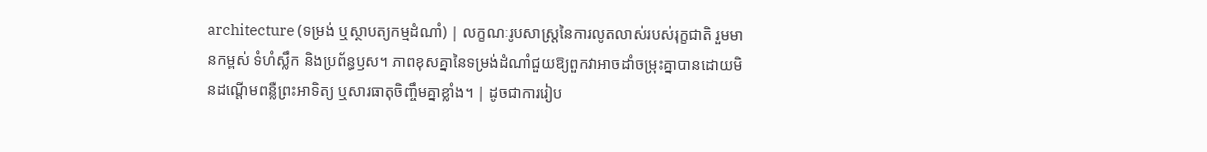architecture (ទម្រង់ ឬស្ថាបត្យកម្មដំណាំ) | លក្ខណៈរូបសាស្ត្រនៃការលូតលាស់របស់រុក្ខជាតិ រួមមានកម្ពស់ ទំហំស្លឹក និងប្រព័ន្ធឫស។ ភាពខុសគ្នានៃទម្រង់ដំណាំជួយឱ្យពួកវាអាចដាំចម្រុះគ្នាបានដោយមិនដណ្តើមពន្លឺព្រះអាទិត្យ ឬសារធាតុចិញ្ចឹមគ្នាខ្លាំង។ | ដូចជាការរៀប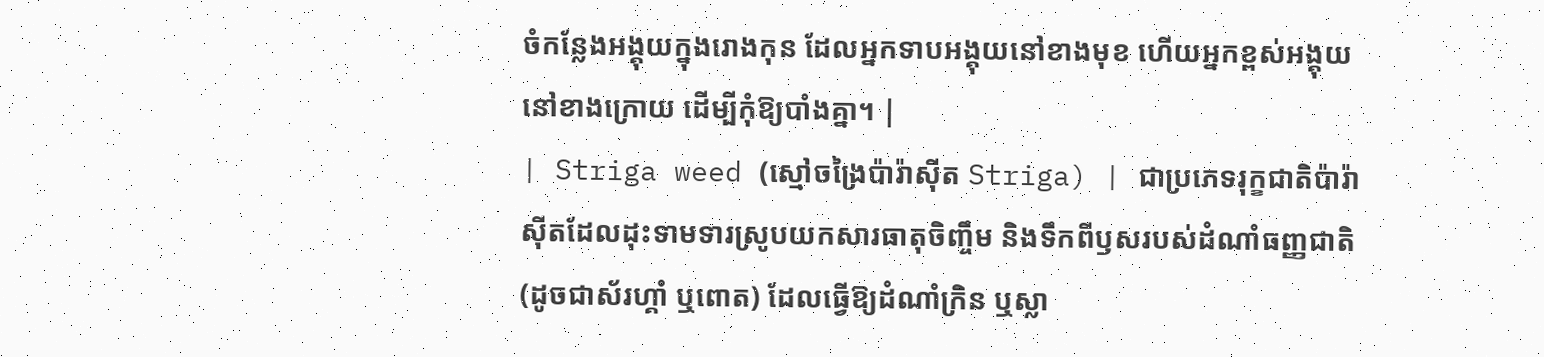ចំកន្លែងអង្គុយក្នុងរោងកុន ដែលអ្នកទាបអង្គុយនៅខាងមុខ ហើយអ្នកខ្ពស់អង្គុយនៅខាងក្រោយ ដើម្បីកុំឱ្យបាំងគ្នា។ |
| Striga weed (ស្មៅចង្រៃប៉ារ៉ាស៊ីត Striga) | ជាប្រភេទរុក្ខជាតិប៉ារ៉ាស៊ីតដែលដុះទាមទារស្រូបយកសារធាតុចិញ្ចឹម និងទឹកពីឫសរបស់ដំណាំធញ្ញជាតិ (ដូចជាស័រហ្គាំ ឬពោត) ដែលធ្វើឱ្យដំណាំក្រិន ឬស្លា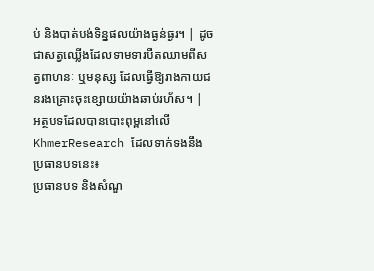ប់ និងបាត់បង់ទិន្នផលយ៉ាងធ្ងន់ធ្ងរ។ | ដូចជាសត្វឈ្លើងដែលទាមទារបឺតឈាមពីសត្វពាហនៈ ឬមនុស្ស ដែលធ្វើឱ្យរាងកាយជនរងគ្រោះចុះខ្សោយយ៉ាងឆាប់រហ័ស។ |
អត្ថបទដែលបានបោះពុម្ពនៅលើ KhmerResearch ដែលទាក់ទងនឹងប្រធានបទនេះ៖
ប្រធានបទ និងសំណួ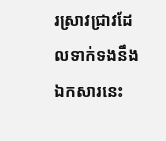រស្រាវជ្រាវដែលទាក់ទងនឹងឯកសារនេះ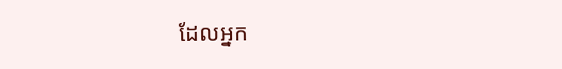ដែលអ្នក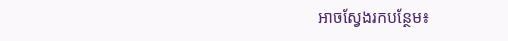អាចស្វែងរកបន្ថែម៖